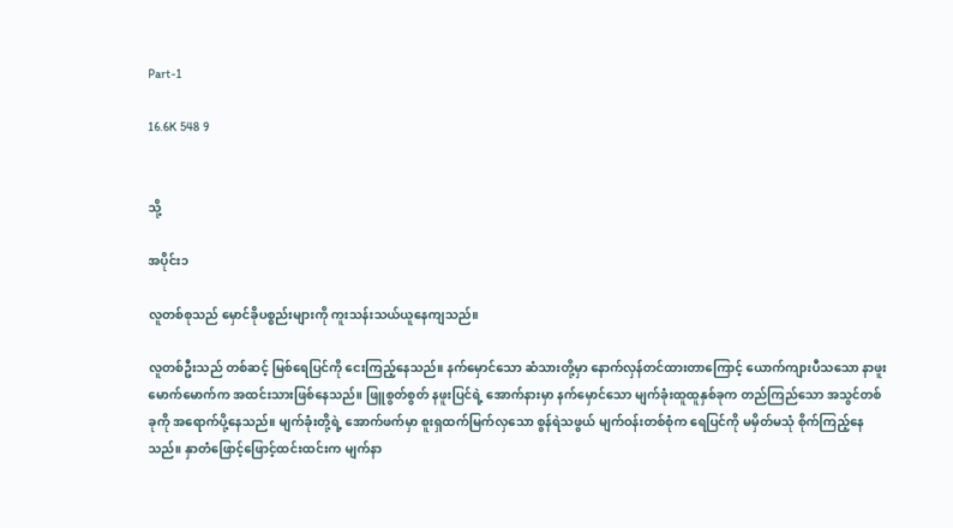Part-1

16.6K 548 9


သို့

အပိုင်း၁

လူတစ်စုသည် မှောင်ခိုပစ္စည်းများကို ကူးသန်းသယ်ယူနေကျသည်။

လူတစ်ဦးသည် တစ်ဆင့် မြစ်ရေပြင်ကို ငေးကြည့်နေသည်။ နက်မှောင်သော ဆံသားတို့မှာ နောက်လှန်တင်ထားတာကြောင့် ယောက်ကျားပီသသော နာဖူးမောက်မောက်က အထင်းသားဖြစ်နေသည်။ ဖြူစွတ်စွတ် နဖူးပြင်ရဲ့ အောက်နားမှာ နက်မှောင်သော မျက်ခုံးထူထူနှစ်ခုက တည်ကြည်သော အသွင်တစ်ခုကို အရောက်ပို့နေသည်။ မျက်ခုံးတို့ရဲ့ အောက်ဖက်မှာ စူးရှထက်မြက်လှသော စွန်ရဲသဖွယ် မျက်ဝန်းတစ်စုံက ရေပြင်ကို မမှိတ်မသုံ စိုက်ကြည့်နေသည်။ နှာတံဖြောင့်ဖြောင့်ထင်းထင်းက မျက်နာ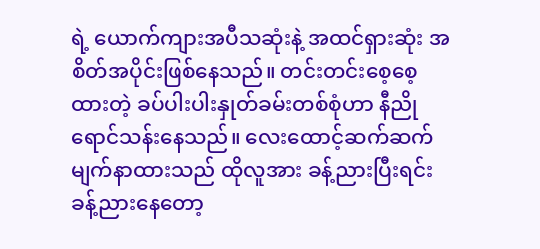ရဲ့ ယောက်ကျားအပီသဆုံးနဲ့ အထင်ရှားဆုံး အစိတ်အပိုင်းဖြစ်နေသည်။ တင်းတင်းစေ့စေ့ထားတဲ့ ခပ်ပါးပါးနှုတ်ခမ်းတစ်စုံဟာ နီညိုရောင်သန်းနေသည်။ လေးထောင့်ဆက်ဆက်မျက်နာထားသည် ထိုလူအား ခန့်ညားပြီးရင်း ခန့်ညားနေတော့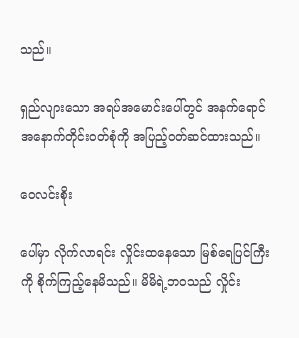သည်။

ရှည်လျားသော အရပ်အမောင်းပေါ်တွင် အနက်ရောင် အနောက်တိုင်းဝတ်စုံကို အပြည့်ဝတ်ဆင်ထားသည်။

ဝေလင်းစိုး

ပေါ်မှာ လိုက်လာရင်း လှိုင်းထနေသော မြစ်ရေပြင်ကြီးကို စိုက်ကြည့်နေမိသည်။ မိမိရဲ့ဘဝသည် လှိုင်း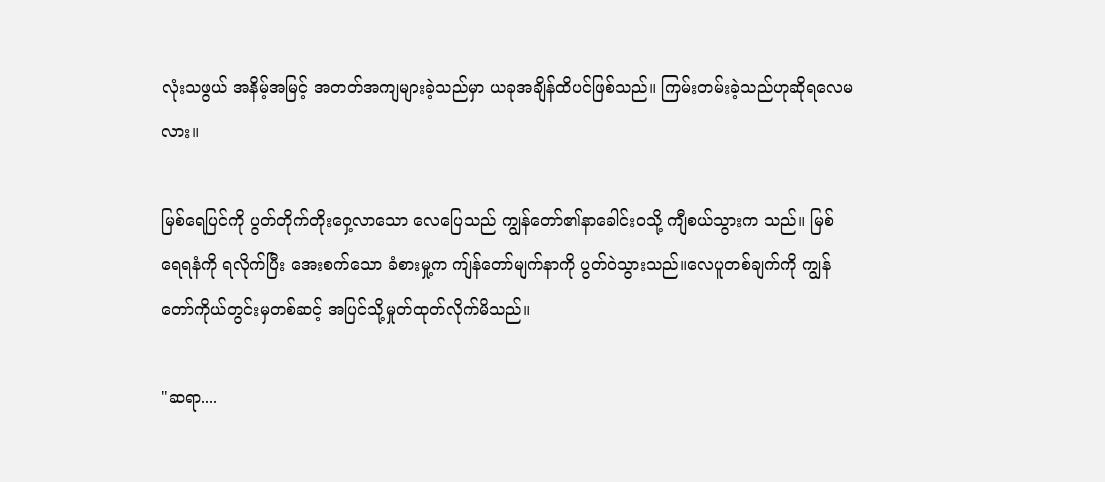လုံးသဖွယ် အနိမ့်အမြင့် အတတ်အကျများခဲ့သည်မှာ ယခုအချိန်ထိပင်ဖြစ်သည်။ ကြမ်းတမ်းခဲ့သည်ဟုဆိုရလေမလား။

မြစ်ရေပြင်ကို ပွတ်တိုက်တိုးဝှေ့လာသော လေပြေသည် ကျွန်တော်၏နာခေါင်းဝသို့ ကျီစယ်သွားက သည်။ မြစ်ရေရနံကို ရလိုက်ပြီး အေးစက်သော ခံစားမှု့က ကျ်န်တော်မျက်နာကို ပွတ်ဝဲသွားသည်။လေပူတစ်ချက်ကို ကျွန်တော်ကိုယ်တွင်းမှတစ်ဆင့် အပြင်သို့မှုတ်ထုတ်လိုက်မိသည်။

"ဆရာ....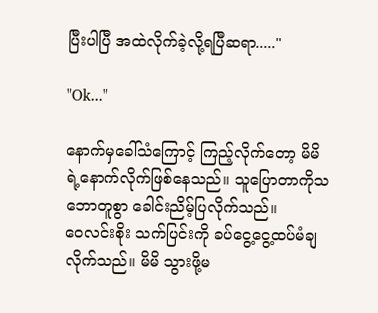ပြီးပါပြီ အထဲလိုက်ခဲ့လို့ရပြီဆရာ....."

"Ok..."

နောက်မှခေါ်သံကြောင့် ကြည့်လိုက်တော့ မိမိရဲ့နောက်လိုက်ဖြစ်နေသည်။ သူပြောတာကိုသဘောတူစွာ ခေါင်းညိမ့်ပြလိုက်သည်။
ဝေလင်းစိုး သက်ပြင်းကို ခပ်ငွေ့ငွေ့ထပ်မံချလိုက်သည်။ မိမိ သွားဖို့မ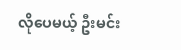လိုပေမယ့် ဦးမင်း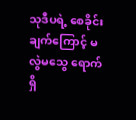သုဒီပရဲ့ စေခိုင်းချက်ကြောင့် မလွဲမသွေ ရောက်ရှိ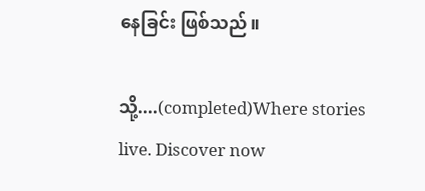နေခြင်း ဖြစ်သည်။

သို့....(completed)Where stories live. Discover now